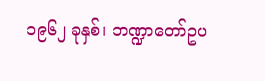၁၉၆၂ ခုနှစ်၊ ဘဏ္ဍာတော်ဥပ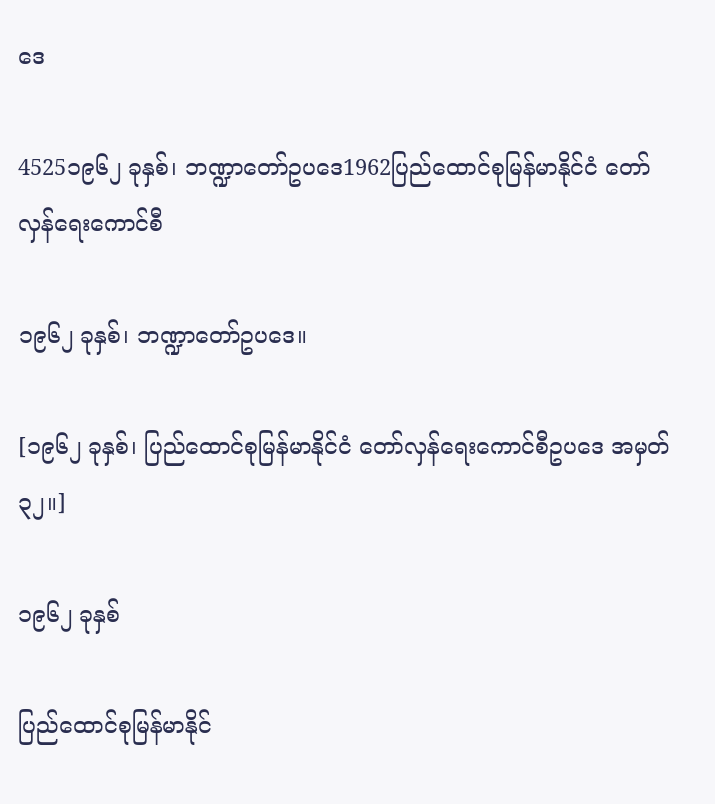ဒေ

4525၁၉၆၂ ခုနှစ်၊ ဘဏ္ဍာတော်ဥပဒေ1962ပြည်ထောင်စုမြန်မာနိုင်ငံ တော်လှန်ရေးကောင်စီ

၁၉၆၂ ခုနှစ်၊ ဘဏ္ဍာတော်ဥပဒေ။

[၁၉၆၂ ခုနှစ်၊ ပြည်ထောင်စုမြန်မာနိုင်ငံ တော်လှန်ရေးကောင်စီဥပဒေ အမှတ် ၃၂။]

၁၉၆၂ ခုနှစ်

ပြည်ထောင်စုမြန်မာနိုင်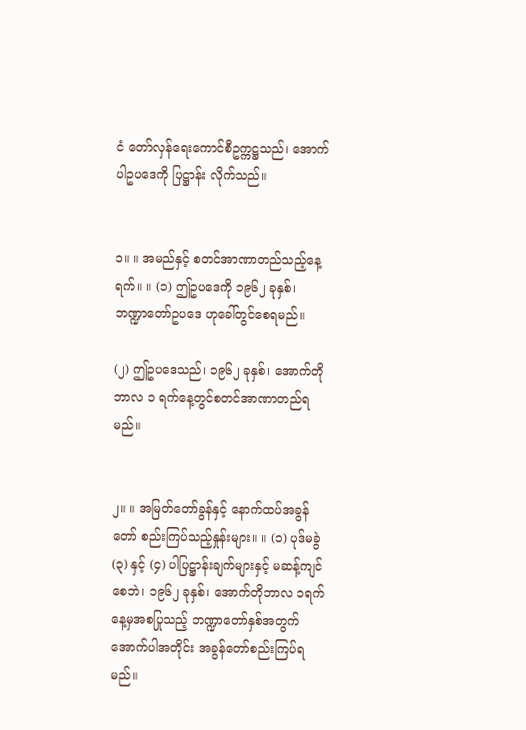ငံ တော်လှန်ရေးကောင်စီဥက္ကဋ္ဌသည်၊ အောက်ပါဥပဒေကို ပြဋ္ဌာန်း လိုက်သည်။


၁။ ။ အမည်နှင့် စတင်အာဏာတည်သည့်နေ့ရက်။ ။ (၁) ဤဥပဒေကို ၁၉၆၂ ခုနှစ်၊ ဘဏ္ဍာတော်ဥပဒေ ဟုခေါ်တွင်စေရမည်။

(၂) ဤဥပဒေသည်၊ ၁၉၆၂ ခုနှစ်၊ အောက်တိုဘာလ ၁ ရက်နေ့တွင်စတင်အာဏာတည်ရမည်။


၂။ ။ အမြတ်တော်ခွန်နှင့် နောက်ထပ်အခွန်တော် စည်းကြပ်သည့်နှုန်းများ။ ။ (၁) ပုဒ်မခွဲ (၃) နှင့် (၄) ပါပြဋ္ဌာန်းချက်များနှင့် မဆန့်ကျင်စေဘဲ၊ ၁၉၆၂ ခုနှစ်၊ အောက်တိုဘာလ ၁ရက်နေ့မှအစပြုသည့် ဘဏ္ဍာတော်နှစ်အတွက် အောက်ပါအတိုင်း အခွန်တော်စည်းကြပ်ရမည်။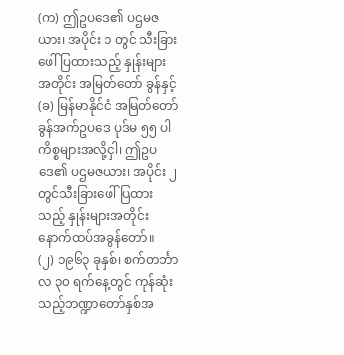(က) ဤဥပဒေ၏ ပဌမဇယား၊ အပိုင်း ၁ တွင် သီးခြားဖေါ်ပြထားသည့် နှုန်းများအတိုင်း အမြတ်တော် ခွန်နှင့်
(ခ) မြန်မာနိုင်ငံ အမြတ်တော်ခွန်အက်ဥပဒေ ပုဒ်မ ၅၅ ပါကိစ္စများအလို့ငှါ၊ ဤဥပဒေ၏ ပဌမဇယား၊ အပိုင်း ၂ တွင်သီးခြားဖေါ်ပြထားသည့် နှုန်းများအတိုင်း နောက်ထပ်အခွန်တော်။
(၂) ၁၉၆၃ ခုနှစ်၊ စက်တင်္ဘာလ ၃၀ ရက်နေ့တွင် ကုန်ဆုံးသည့်ဘဏ္ဍာတော်နှစ်အ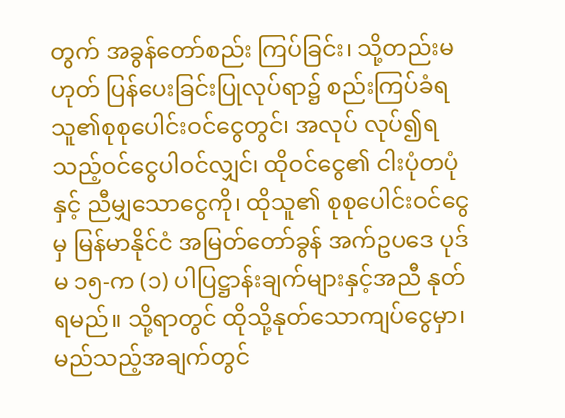တွက် အခွန်တော်စည်း ကြပ်ခြင်း၊ သို့တည်းမဟုတ် ပြန်ပေးခြင်းပြုလုပ်ရာ၌ စည်းကြပ်ခံရသူ၏စုစုပေါင်းဝင်ငွေတွင်၊ အလုပ် လုပ်၍ရသည့်ဝင်ငွေပါဝင်လျှင်၊ ထိုဝင်ငွေ၏ ငါးပုံတပုံနှင့် ညီမျှသောငွေကို၊ ထိုသူ၏ စုစုပေါင်းဝင်ငွေမှ မြန်မာနိုင်ငံ အမြတ်တော်ခွန် အက်ဥပဒေ ပုဒ်မ ၁၅-က (၁) ပါပြဋ္ဌာန်းချက်များနှင့်အညီ နုတ်ရမည်။ သို့ရာတွင် ထိုသို့နုတ်သောကျပ်ငွေမှာ၊ မည်သည့်အချက်တွင်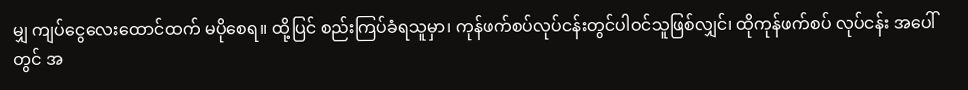မျှ ကျပ်ငွေလေးထောင်ထက် မပိုစေရ။ ထို့ပြင် စည်းကြပ်ခံရသူမှာ၊ ကုန်ဖက်စပ်လုပ်ငန်းတွင်ပါဝင်သူဖြစ်လျှင်၊ ထိုကုန်ဖက်စပ် လုပ်ငန်း အပေါ်တွင် အ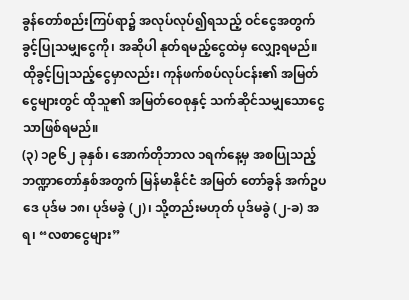ခွန်တော်စည်းကြပ်ရာ၌ အလုပ်လုပ်၍ရသည့် ဝင်ငွေအတွက်ခွင့်ပြုသမျှငွေကို၊ အဆိုပါ နုတ်ရမည့်ငွေထဲမှ လျှော့ရမည်။ ထိုခွင့်ပြုသည့်ငွေမှာလည်း၊ ကုန်ဖက်စပ်လုပ်ငန်း၏ အမြတ်ငွေများတွင် ထိုသူ၏ အမြတ်ဝေစုနှင့် သက်ဆိုင်သမျှသောငွေသာဖြစ်ရမည်။
(၃) ၁၉၆၂ ခုနှစ်၊ အောက်တိုဘာလ ၁ရက်နေ့မှ အစပြုသည့်ဘဏ္ဍာတော်နှစ်အတွက် မြန်မာနိုင်ငံ အမြတ် တော်ခွန် အက်ဥပဒေ ပုဒ်မ ၁၈၊ ပုဒ်မခွဲ (၂)၊ သို့တည်းမဟုတ် ပုဒ်မခွဲ (၂-ခ) အရ၊ “လစာငွေများ”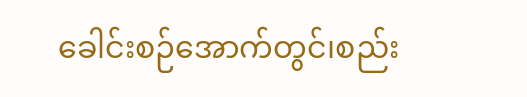ခေါင်းစဉ်အောက်တွင်၊စည်း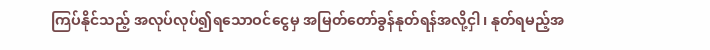ကြပ်နိုင်သည့် အလုပ်လုပ်၍ရသောဝင်ငွေမှ အမြတ်တော်ခွန်နုတ်ရန်အလို့ငှါ၊ နုတ်ရမည့်အ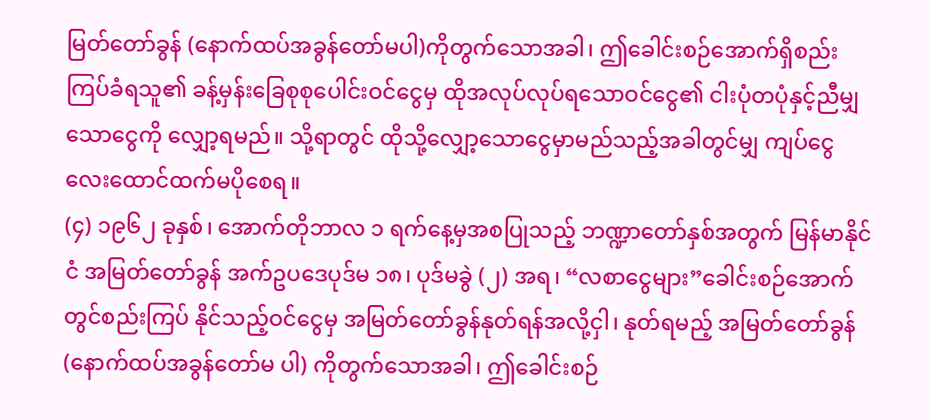မြတ်တော်ခွန် (နောက်ထပ်အခွန်တော်မပါ)ကိုတွက်သောအခါ၊ ဤခေါင်းစဉ်အောက်ရှိစည်း ကြပ်ခံရသူ၏ ခန့်မှန်းခြေစုစုပေါင်းဝင်ငွေမှ ထိုအလုပ်လုပ်ရသောဝင်ငွေ၏ ငါးပုံတပုံနှင့်ညီမျှသောငွေကို လျှော့ရမည်။ သို့ရာတွင် ထိုသို့လျှော့သောငွေမှာမည်သည့်အခါတွင်မျှ ကျပ်ငွေလေးထောင်ထက်မပိုစေရ။
(၄) ၁၉၆၂ ခုနှစ်၊ အောက်တိုဘာလ ၁ ရက်နေ့မှအစပြုသည့် ဘဏ္ဍာတော်နှစ်အတွက် မြန်မာနိုင်ငံ အမြတ်တော်ခွန် အက်ဥပဒေပုဒ်မ ၁၈၊ ပုဒ်မခွဲ (၂) အရ၊ “လစာငွေများ”ခေါင်းစဉ်အောက်တွင်စည်းကြပ် နိုင်သည့်ဝင်ငွေမှ အမြတ်တော်ခွန်နုတ်ရန်အလို့ငှါ၊ နုတ်ရမည့် အမြတ်တော်ခွန် (နောက်ထပ်အခွန်တော်မ ပါ) ကိုတွက်သောအခါ၊ ဤခေါင်းစဉ်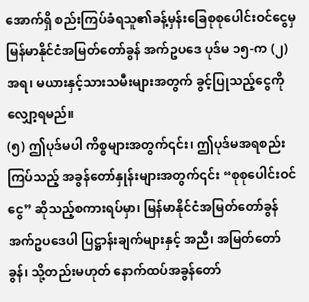အောက်ရှိ စည်းကြပ်ခံရသူ၏ခန့်မှန်းခြေစုစုပေါင်းဝင်ငွေမှ မြန်မာနိုင်ငံအမြတ်တော်ခွန် အက်ဥပဒေ ပုဒ်မ ၁၅-က (၂) အရ၊ မယားနှင့်သားသမီးများအတွက် ခွင့်ပြုသည့်ငွေကို လျှော့ရမည်။
(၅) ဤပုဒ်မပါ ကိစ္စများအတွက်၎င်း၊ ဤပုဒ်မအရစည်းကြပ်သည့် အခွန်တော်နှုန်းများအတွက်၎င်း “စုစုပေါင်းဝင်ငွေ” ဆိုသည့်စကားရပ်မှာ၊ မြန်မာနိုင်ငံအမြတ်တော်ခွန်အက်ဥပဒေပါ ပြဋ္ဌာန်းချက်များနှင့် အညီ၊ အမြတ်တော်ခွန်၊ သို့တည်းမဟုတ် နောက်ထပ်အခွန်တော်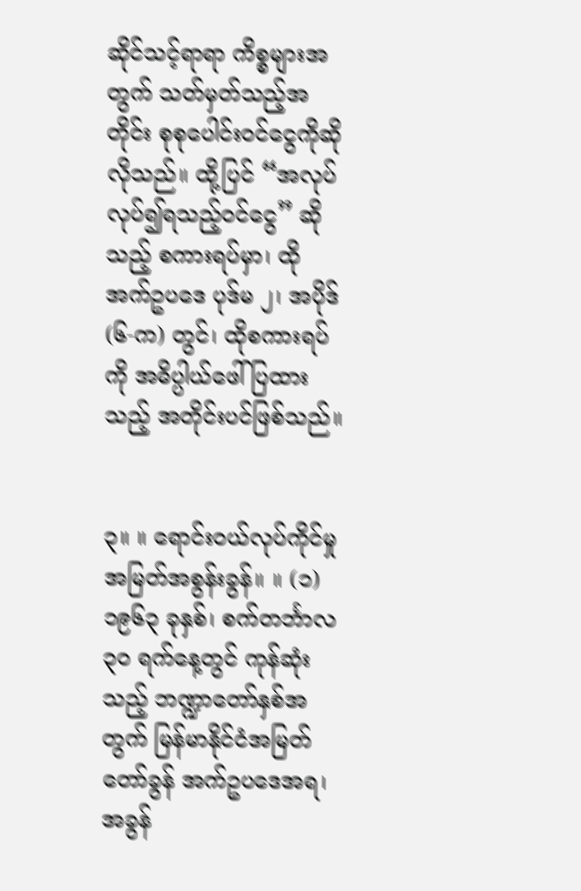ဆိုင်သင့်ရာရာ ကိစ္စများအတွက် သတ်မှတ်သည့်အတိုင်း စုစုပေါင်းဝင်ငွေကိုဆိုလိုသည်။ ထို့ပြင် “အလုပ်လုပ်၍ရသည့်ဝင်ငွေ” ဆိုသည့် စကားရပ်မှာ၊ ထိုအက်ဥပဒေ ပုဒ်မ ၂၊ အပိုဒ် (၆-က) တွင်၊ ထိုစကားရပ်ကို အဓိပ္ပါယ်ဖေါ်ပြထားသည့် အတိုင်းပင်ဖြစ်သည်။


၃။ ။ ရောင်းဝယ်လုပ်ကိုင်မှု အမြတ်အစွန်းခွန်။ ။ (၁) ၁၉၆၃ ခုနှစ်၊ စက်တင်္ဘာလ ၃၀ ရက်နေ့တွင် ကုန်ဆုံးသည့် ဘဏ္ဍာတော်နှစ်အတွက် မြန်မာနိုင်ငံအမြတ်တော်ခွန် အက်ဥပဒေအရ၊ အခွန်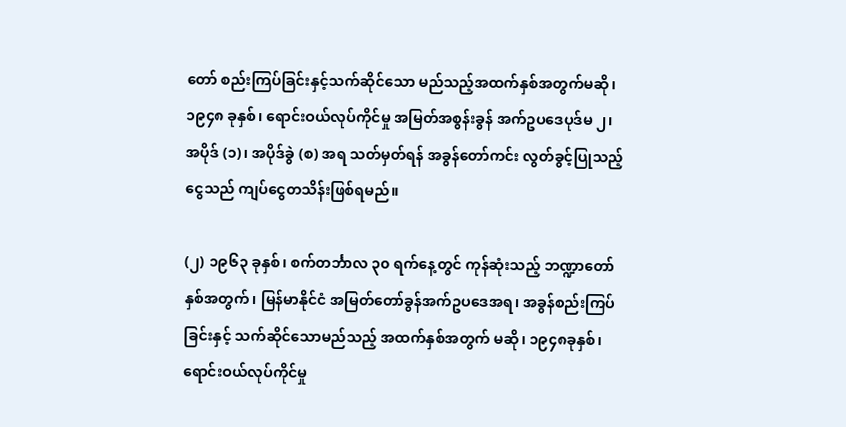တော် စည်းကြပ်ခြင်းနှင့်သက်ဆိုင်သော မည်သည့်အထက်နှစ်အတွက်မဆို၊ ၁၉၄၈ ခုနှစ်၊ ရောင်းဝယ်လုပ်ကိုင်မှု အမြတ်အစွန်းခွန် အက်ဥပဒေပုဒ်မ ၂၊ အပိုဒ် (၁)၊ အပိုဒ်ခွဲ (စ) အရ သတ်မှတ်ရန် အခွန်တော်ကင်း လွတ်ခွင့်ပြုသည့်ငွေသည် ကျပ်ငွေတသိန်းဖြစ်ရမည်။

(၂) ၁၉၆၃ ခုနှစ်၊ စက်တင်္ဘာလ ၃၀ ရက်နေ့တွင် ကုန်ဆုံးသည့် ဘဏ္ဍာတော်နှစ်အတွက်၊ မြန်မာနိုင်ငံ အမြတ်တော်ခွန်အက်ဥပဒေအရ၊ အခွန်စည်းကြပ်ခြင်းနှင့် သက်ဆိုင်သောမည်သည့် အထက်နှစ်အတွက် မဆို၊ ၁၉၄၈ခုနှစ်၊ ရောင်းဝယ်လုပ်ကိုင်မှု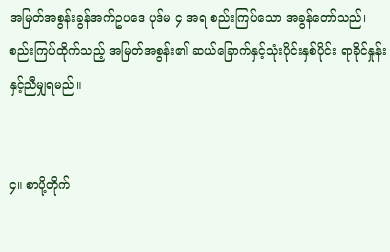အမြတ်အစွန်းခွန်အက်ဥပဒေ ပုဒ်မ ၄ အရ စည်းကြပ်သော အခွန်တော်သည်၊ စည်းကြပ်ထိုက်သည့် အမြတ်အစွန်း၏ ဆယ်ခြောက်နှင့်သုံးပိုင်းနှစ်ပိုင်း ရာခိုင်နှုန်း နှင့်ညီမျှရမည်။


၄။ စာပို့တိုက်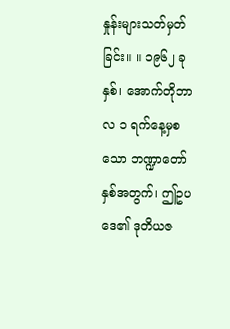နှုန်းများသတ်မှတ်ခြင်း။ ။ ၁၉၆၂ ခုနှစ်၊ အောက်တိုဘာလ ၁ ရက်နေ့မှစသော ဘဏ္ဍာတော် နှစ်အတွက်၊ ဤဥပဒေ၏ ဒုတိယဇ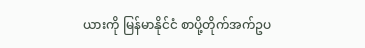ယားကို မြန်မာနိုင်ငံ စာပို့တိုက်အက်ဥပ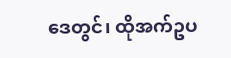ဒေတွင်၊ ထိုအက်ဥပ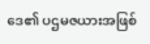ဒေ၏ ပဌမဇယားအဖြစ်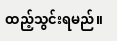ထည့်သွင်းရမည်။